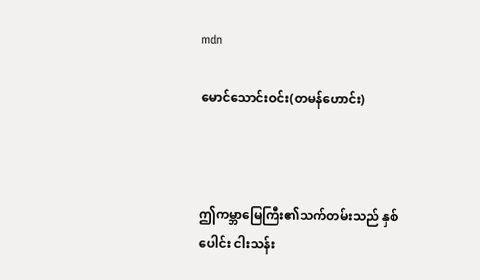mdn

မောင်သောင်းဝင်း(တမန်ဟောင်း)



ဤကမ္ဘာမြေကြီး၏သက်တမ်းသည် နှစ်ပေါင်း ငါးသန်း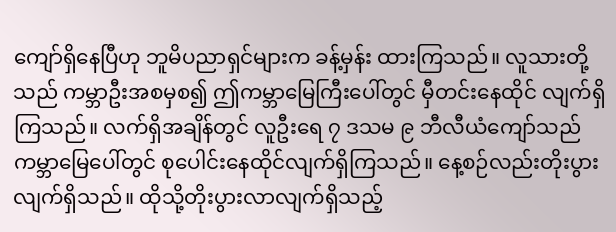ကျော်ရှိနေပြီဟု ဘူမိပညာရှင်များက ခန့်မှန်း ထားကြသည်။ လူသားတို့သည် ကမ္ဘာဦးအစမှစ၍ ဤကမ္ဘာမြေကြီးပေါ်တွင် မှီတင်းနေထိုင် လျက်ရှိကြသည်။ လက်ရှိအချိန်တွင် လူဦးရေ ၇ ဒသမ ၉ ဘီလီယံကျော်သည် ကမ္ဘာမြေပေါ်တွင် စုပေါင်းနေထိုင်လျက်ရှိကြသည်။ နေ့စဉ်လည်းတိုးပွားလျက်ရှိသည်။ ထိုသို့တိုးပွားလာလျက်ရှိသည့်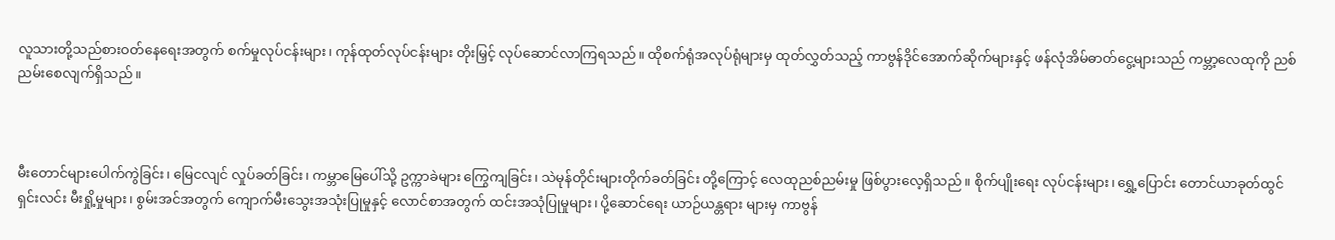လူသားတို့သည်စားဝတ်နေရေးအတွက် စက်မှုလုပ်ငန်းများ၊ ကုန်ထုတ်လုပ်ငန်းများ တိုးမြှင့် လုပ်ဆောင်လာကြရသည်။ ထိုစက်ရုံအလုပ်ရုံများမှ ထုတ်လွှတ်သည့် ကာဗွန်ဒိုင်အောက်ဆိုက်များနှင့် ဖန်လုံအိမ်ဓာတ်ငွေ့များသည် ကမ္ဘာ့လေထုကို ညစ်ညမ်းစေလျက်ရှိသည်။



မီးတောင်များပေါက်ကွဲခြင်း၊ မြေငလျင် လှုပ်ခတ်ခြင်း၊ ကမ္ဘာမြေပေါ်သို့ ဥက္ကာခဲများ ကြွေကျခြင်း၊ သဲမုန်တိုင်းများတိုက်ခတ်ခြင်း တို့ကြောင့် လေထုညစ်ညမ်းမှု ဖြစ်ပွားလေ့ရှိသည်။ စိုက်ပျိုးရေး လုပ်ငန်းများ၊ ရွှေ့ပြောင်း တောင်ယာခုတ်ထွင်ရှင်းလင်း မီးရှို့မှုများ၊ စွမ်းအင်အတွက် ကျောက်မီးသွေးအသုံးပြုမှုနှင့် လောင်စာအတွက် ထင်းအသုံပြုမှုများ၊ ပို့ဆောင်ရေး ယာဉ်ယန္တရား များမှ ကာဗွန်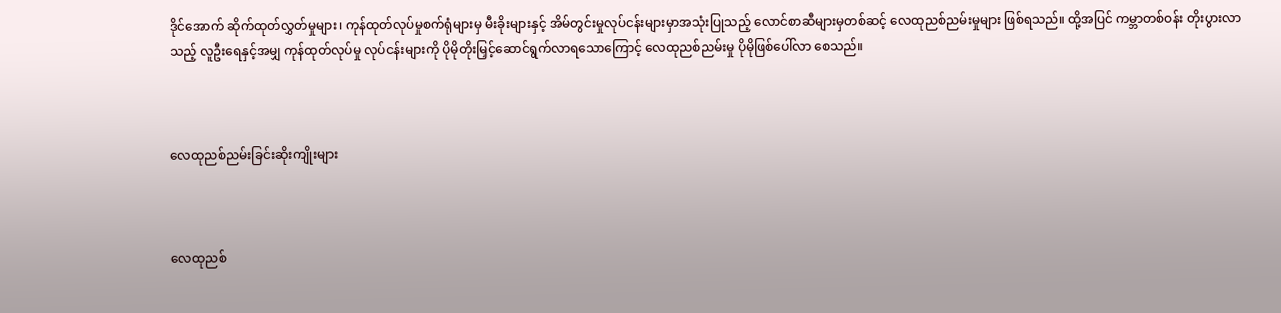ဒိုင်အောက် ဆိုက်ထုတ်လွှတ်မှုများ၊ ကုန်ထုတ်လုပ်မှုစက်ရုံများမှ မီးခိုးများနှင့် အိမ်တွင်းမှုလုပ်ငန်းများမှာအသုံးပြုသည့် လောင်စာဆီများမှတစ်ဆင့် လေထုညစ်ညမ်းမှုများ ဖြစ်ရသည်။ ထို့အပြင် ကမ္ဘာတစ်ဝန်း တိုးပွားလာသည့် လူဦးရေနှင့်အမျှ ကုန်ထုတ်လုပ်မှု လုပ်ငန်းများကို ပိုမိုတိုးမြှင့်ဆောင်ရွက်လာရသောကြောင့် လေထုညစ်ညမ်းမှု ပိုမိုဖြစ်ပေါ်လာ စေသည်။



လေထုညစ်ညမ်းခြင်းဆိုးကျိုးများ



လေထုညစ်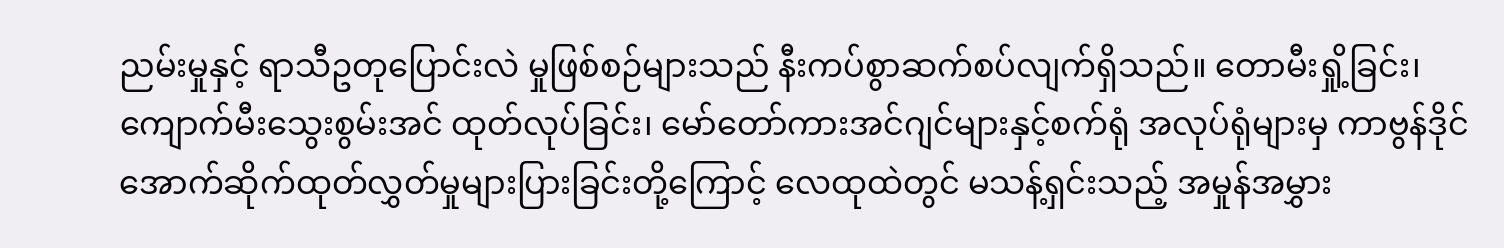ညမ်းမှုနှင့် ရာသီဥတုပြောင်းလဲ မှုဖြစ်စဉ်များသည် နီးကပ်စွာဆက်စပ်လျက်ရှိသည်။ တောမီးရှို့ခြင်း၊ ကျောက်မီးသွေးစွမ်းအင် ထုတ်လုပ်ခြင်း၊ မော်တော်ကားအင်ဂျင်များနှင့်စက်ရုံ အလုပ်ရုံများမှ ကာဗွန်ဒိုင်အောက်ဆိုက်ထုတ်လွှတ်မှုများပြားခြင်းတို့ကြောင့် လေထုထဲတွင် မသန့်ရှင်းသည့် အမှုန်အမွှား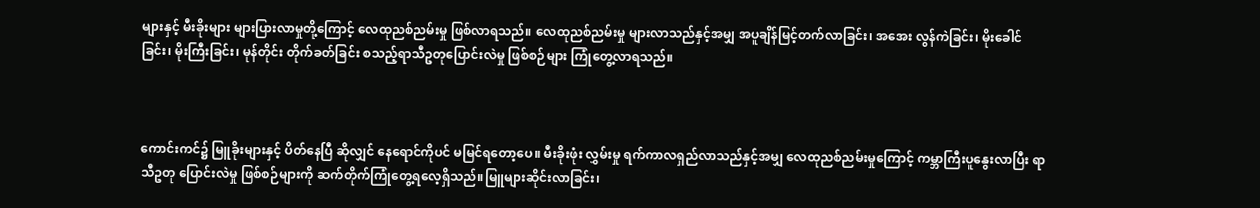များနှင့် မီးခိုးများ များပြားလာမှုတို့ကြောင့် လေထုညစ်ညမ်းမှု ဖြစ်လာရသည်။ လေထုညစ်ညမ်းမှု များလာသည်နှင့်အမျှ အပူချိန်မြင့်တက်လာခြင်း၊ အအေး လွန်ကဲခြင်း၊ မိုးခေါင်ခြင်း၊ မိုးကြီးခြင်း၊ မုန်တိုင်း တိုက်ခတ်ခြင်း စသည့်ရာသီဥတုပြောင်းလဲမှု ဖြစ်စဉ်များ ကြုံတွေ့လာရသည်။



ကောင်းကင်၌ မြူခိုးများနှင့် ပိတ်နေပြီ ဆိုလျှင် နေရောင်ကိုပင် မမြင်ရတော့ပေ။ မီးခိုးဖုံး လွှမ်းမှု ရက်ကာလရှည်လာသည်နှင့်အမျှ လေထုညစ်ညမ်းမှုကြောင့် ကမ္ဘာကြီးပူနွေးလာပြီး ရာသီဥတု ပြောင်းလဲမှု ဖြစ်စဉ်များကို ဆက်တိုက်ကြုံတွေ့ရလေ့ရှိသည်။မြူများဆိုင်းလာခြင်း၊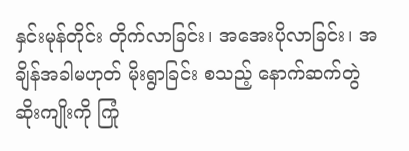နှင်းမုန်တိုင်း တိုက်လာခြင်း၊ အအေးပိုလာခြင်း၊ အချိန်အခါမဟုတ် မိုးရွာခြင်း စသည့် နောက်ဆက်တွဲ ဆိုးကျိုးကို ကြုံ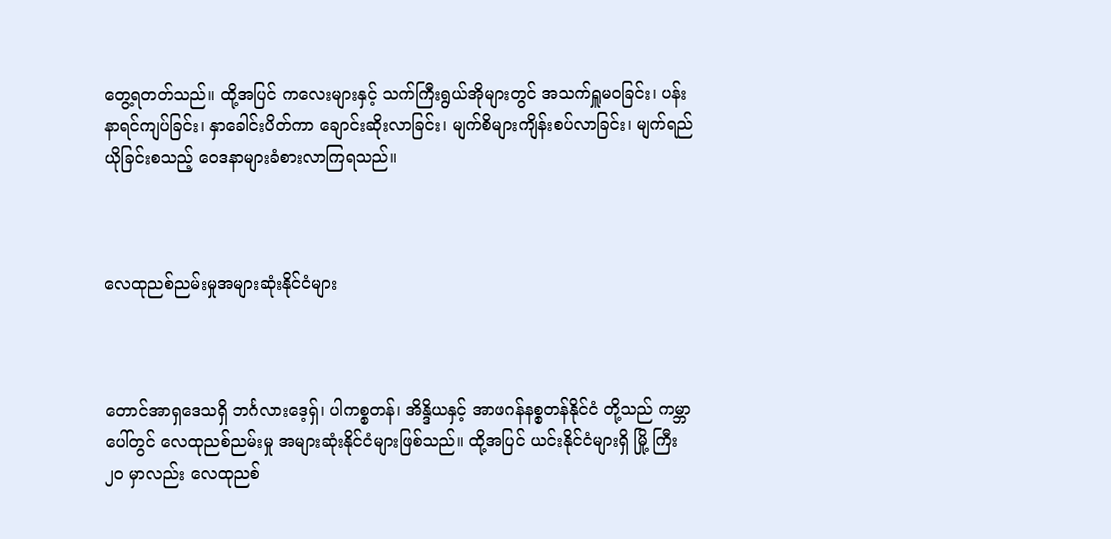တွေ့ရတတ်သည်။ ထို့အပြင် ကလေးများနှင့် သက်ကြီးရွယ်အိုများတွင် အသက်ရှူမဝခြင်း၊ ပန်းနာရင်ကျပ်ခြင်း၊ နှာခေါင်းပိတ်ကာ ချောင်းဆိုးလာခြင်း၊ မျက်စိများကျိန်းစပ်လာခြင်း၊ မျက်ရည် ယိုခြင်းစသည့် ဝေဒနာများခံစားလာကြရသည်။



လေထုညစ်ညမ်းမှုအများဆုံးနိုင်ငံများ



တောင်အာရှဒေသရှိ ဘင်္ဂလားဒေ့ရှ်၊ ပါကစ္စတန်၊ အိန္ဒိယနှင့် အာဖဂန်နစ္စတန်နိုင်ငံ တို့သည် ကမ္ဘာပေါ်တွင် လေထုညစ်ညမ်းမှု အများဆုံးနိုင်ငံများဖြစ်သည်။ ထို့အပြင် ယင်းနိုင်ငံများရှိ မြို့ ကြီး ၂၀ မှာလည်း လေထုညစ်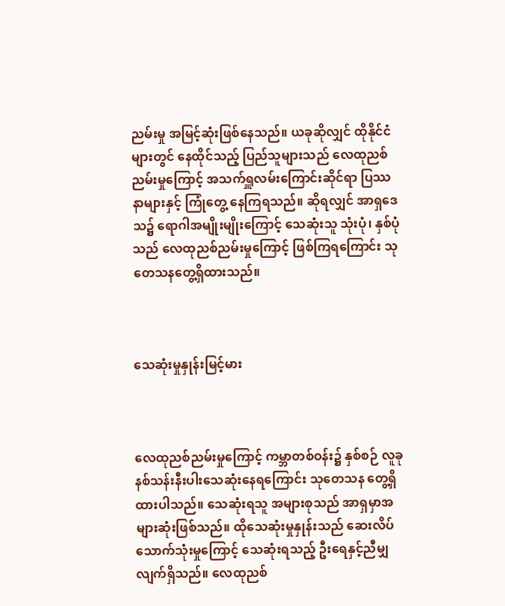ညမ်းမှု အမြင့်ဆုံးဖြစ်နေသည်။ ယခုဆိုလျှင် ထိုနိုင်ငံများတွင် နေထိုင်သည့် ပြည်သူများသည် လေထုညစ်ညမ်းမှုကြောင့် အသက်ရှူလမ်းကြောင်းဆိုင်ရာ ပြဿနာများနှင့် ကြုံတွေ့ နေကြရသည်။ ဆိုရလျှင် အာရှဒေသ၌ ရောဂါအမျိုးမျိုးကြောင့် သေဆုံးသူ သုံးပုံ၊ နှစ်ပုံ သည် လေထုညစ်ညမ်းမှုကြောင့် ဖြစ်ကြရကြောင်း သုတေသနတွေ့ရှိထားသည်။



သေဆုံးမှုနှုန်းမြင့်မား



လေထုညစ်ညမ်းမှုကြောင့် ကမ္ဘာတစ်ဝန်း၌ နှစ်စဉ် လူခုနစ်သန်းနီးပါးသေဆုံးနေရကြောင်း သုတေသန တွေ့ရှိထားပါသည်။ သေဆုံးရသူ အများစုသည် အာရှမှာအများဆုံးဖြစ်သည်။ ထိုသေဆုံးမှုနှုန်းသည် ဆေးလိပ်သောက်သုံးမှုကြောင့် သေဆုံးရသည့် ဦးရေနှင့်ညီမျှလျက်ရှိသည်။ လေထုညစ်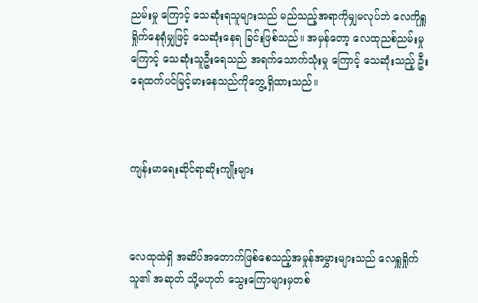ညမ်းမှု ကြောင့် သေဆုံးရသူများသည် မည်သည့်အရာကိုမျှမလုပ်ဘဲ လေကိုရှူရှိုက်နေရုံမျှဖြင့် သေဆုံးနေရ ခြင်းဖြစ်သည်။ အမှန်တော့ လေထုညစ်ညမ်းမှုကြောင့် သေဆုံးသူဦးရေသည် အရက်သောက်သုံးမှု ကြောင့် သေဆုံးသည့် ဦးရေထက်ပင်မြင့်မားနေသည်ကိုတွေ့ရှိထားသည်။



ကျန်းမာရေးဆိုင်ရာဆိုးကျိုးများ



လေထုထဲရှိ အဆိပ်အတောက်ဖြစ်စေသည့်အမှုန်အမွှားများသည် လေရှူရှိုက်သူ၏ အဆုတ် သို့မဟုတ် သွေးကြောများမှတစ်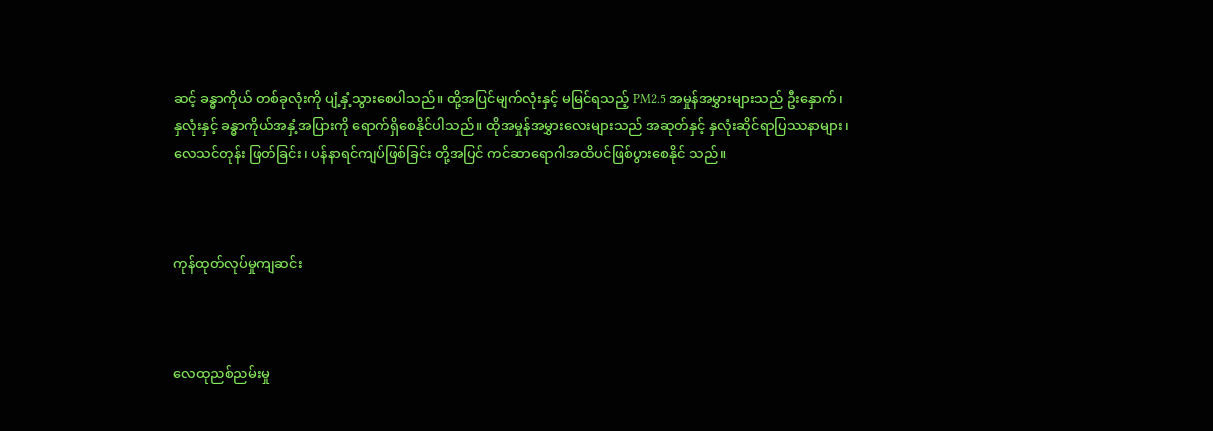ဆင့် ခန္ဓာကိုယ် တစ်ခုလုံးကို ပျံ့နှံ့သွားစေပါသည်။ ထို့အပြင်မျက်လုံးနှင့် မမြင်ရသည့် PM2.5 အမှုန်အမွှားများသည် ဦးနှောက်၊ နှလုံးနှင့် ခန္ဓာကိုယ်အနှံ့အပြားကို ရောက်ရှိစေနိုင်ပါသည်။ ထိုအမှုန်အမွှားလေးများသည် အဆုတ်နှင့် နှလုံးဆိုင်ရာပြဿနာများ၊ လေသင်တုန်း ဖြတ်ခြင်း၊ ပန်နာရင်ကျပ်ဖြစ်ခြင်း တို့အပြင် ကင်ဆာရောဂါအထိပင်ဖြစ်ပွားစေနိုင် သည်။



ကုန်ထုတ်လုပ်မှုကျဆင်း



လေထုညစ်ညမ်းမှု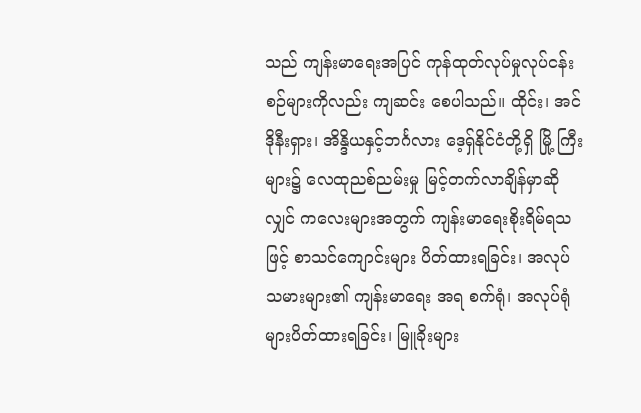သည် ကျန်းမာရေးအပြင် ကုန်ထုတ်လုပ်မှုလုပ်ငန်းစဉ်များကိုလည်း ကျဆင်း စေပါသည်။ ထိုင်း၊ အင်ဒိုနီးရှား၊ အိန္ဒိယနှင့်ဘင်္ဂလား ဒေ့ရှ်နိုင်ငံတို့ရှိ မြို့ ကြီးများ၌ လေထုညစ်ညမ်းမှု မြင့်တက်လာချိန်မှာဆိုလျှင် ကလေးများအတွက် ကျန်းမာရေးစိုးရိမ်ရသဖြင့် စာသင်ကျောင်းများ ပိတ်ထားရခြင်း၊ အလုပ်သမားများ၏ ကျန်းမာရေး အရ စက်ရုံ၊ အလုပ်ရုံများပိတ်ထားရခြင်း၊ မြူခိုးများ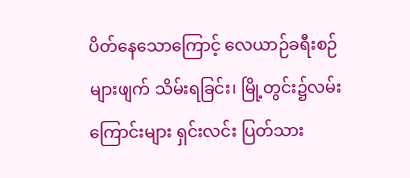ပိတ်နေသောကြောင့် လေယာဉ်ခရီးစဉ်များဖျက် သိမ်းရခြင်း၊ မြို့တွင်း၌လမ်းကြောင်းများ ရှင်းလင်း ပြတ်သား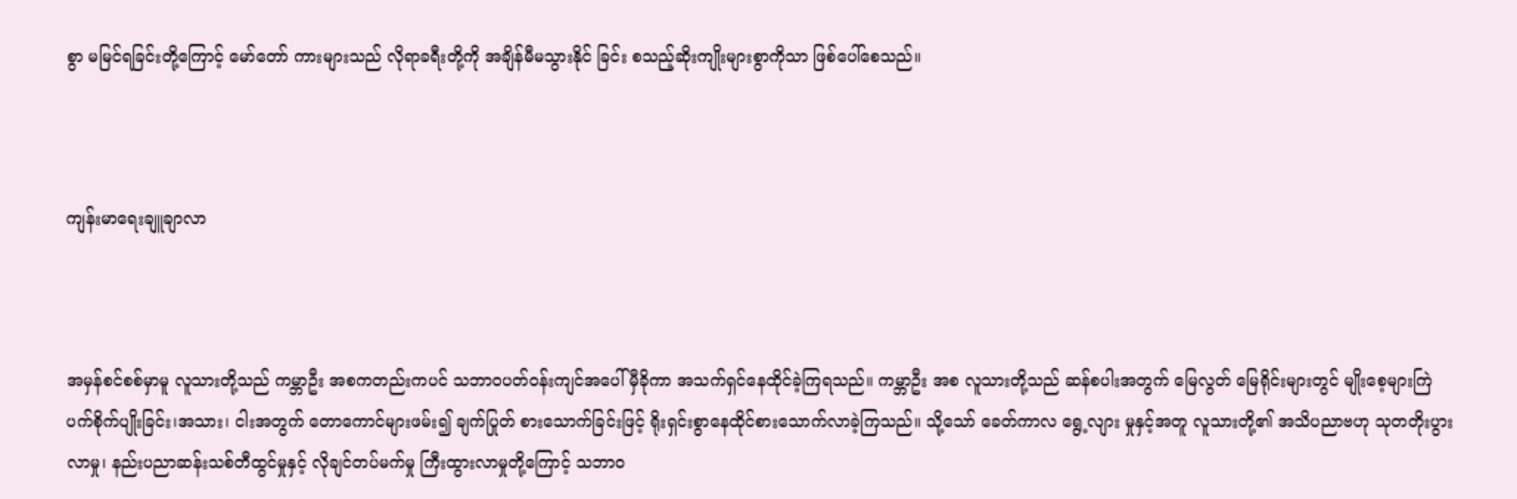စွာ မမြင်ရခြင်းတို့ကြောင့် မော်တော် ကားများသည် လိုရာခရီးတို့ကို အချိန်မီမသွားနိုင် ခြင်း စသည့်ဆိုးကျိုးများစွာကိုသာ ဖြစ်ပေါ်စေသည်။



ကျန်းမာရေးချူချာလာ



အမှန်စင်စစ်မှာမူ လူသားတို့သည် ကမ္ဘာဦး အစကတည်းကပင် သဘာဝပတ်ဝန်းကျင်အပေါ် မှီခိုကာ အသက်ရှင်နေထိုင်ခဲ့ကြရသည်။ ကမ္ဘာဦး အစ လူသားတို့သည် ဆန်စပါးအတွက် မြေလွတ် မြေရိုင်းများတွင် မျိုးစေ့များကြဲပက်စိုက်ပျိုးခြင်း၊အသား၊ ငါးအတွက် တောကောင်များဖမ်း၍ ချက်ပြုတ် စားသောက်ခြင်းဖြင့် ရိုးရှင်းစွာနေထိုင်စားသောက်လာခဲ့ကြသည်။ သို့သော် ခေတ်ကာလ ရွေ့လျား မှုနှင့်အတူ လူသားတို့၏ အသိပညာဗဟု သုတတိုးပွားလာမှု၊ နည်းပညာဆန်းသစ်တီထွင်မှုနှင့် လိုချင်တပ်မက်မှု ကြီးထွားလာမှုတို့ကြောင့် သဘာဝ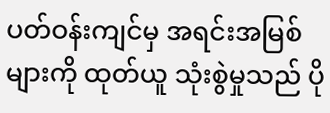ပတ်ဝန်းကျင်မှ အရင်းအမြစ်များကို ထုတ်ယူ သုံးစွဲမှုသည် ပို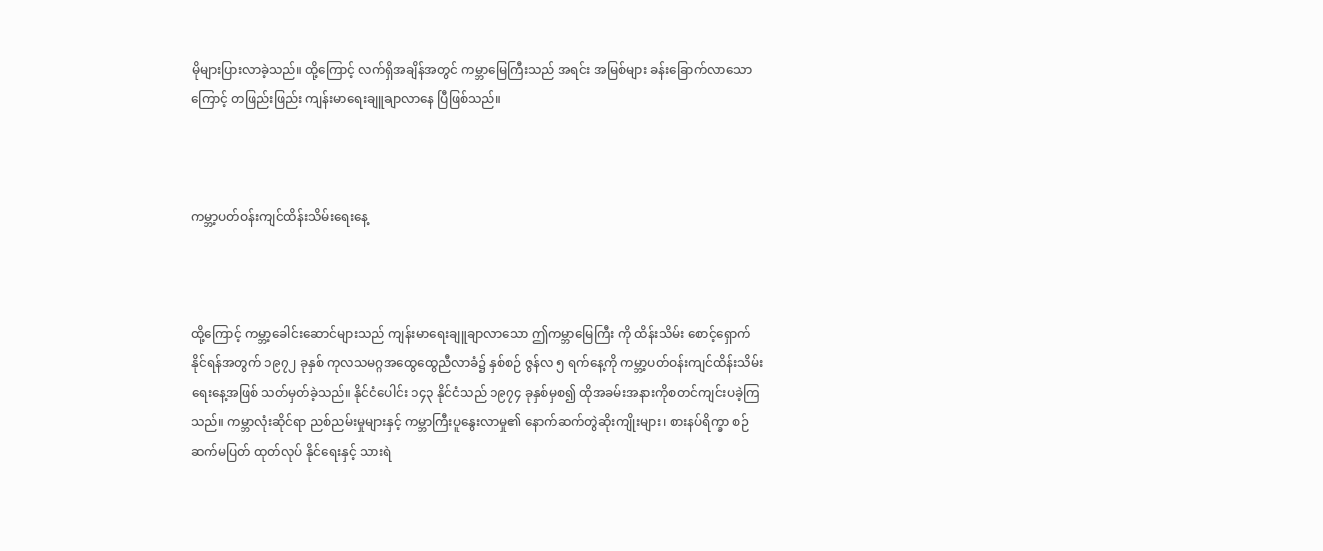မိုများပြားလာခဲ့သည်။ ထို့ကြောင့် လက်ရှိအချိန်အတွင် ကမ္ဘာမြေကြီးသည် အရင်း အမြစ်များ ခန်းခြောက်လာသော ကြောင့် တဖြည်းဖြည်း ကျန်းမာရေးချူချာလာနေ ပြီဖြစ်သည်။



ကမ္ဘာ့ပတ်ဝန်းကျင်ထိန်းသိမ်းရေးနေ့



ထို့ကြောင့် ကမ္ဘာ့ခေါင်းဆောင်များသည် ကျန်းမာရေးချူချာလာသော ဤကမ္ဘာမြေကြီး ကို ထိန်းသိမ်း စောင့်ရှောက်နိုင်ရန်အတွက် ၁၉၇၂ ခုနှစ် ကုလသမဂ္ဂအထွေထွေညီလာခံ၌ နှစ်စဉ် ဇွန်လ ၅ ရက်နေ့ကို ကမ္ဘာ့ပတ်ဝန်းကျင်ထိန်းသိမ်း ရေးနေ့အဖြစ် သတ်မှတ်ခဲ့သည်။ နိုင်ငံပေါင်း ၁၄၃ နိုင်ငံသည် ၁၉၇၄ ခုနှစ်မှစ၍ ထိုအခမ်းအနားကိုစတင်ကျင်းပခဲ့ကြသည်။ ကမ္ဘာလုံးဆိုင်ရာ ညစ်ညမ်းမှုများနှင့် ကမ္ဘာကြီးပူနွေးလာမှု၏ နောက်ဆက်တွဲဆိုးကျိုးများ၊ စားနပ်ရိက္ခာ စဉ်ဆက်မပြတ် ထုတ်လုပ် နိုင်ရေးနှင့် သားရဲ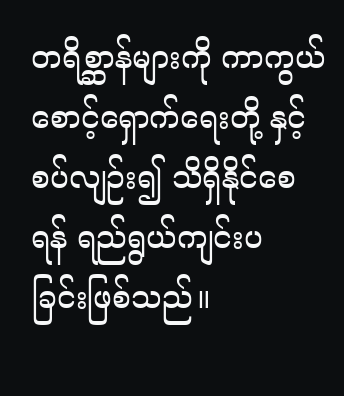တရိစ္ဆာန်များကို ကာကွယ်စောင့်ရှောက်ရေးတို့ နှင့်စပ်လျဉ်း၍ သိရှိနိုင်စေရန် ရည်ရွယ်ကျင်းပ ခြင်းဖြစ်သည်။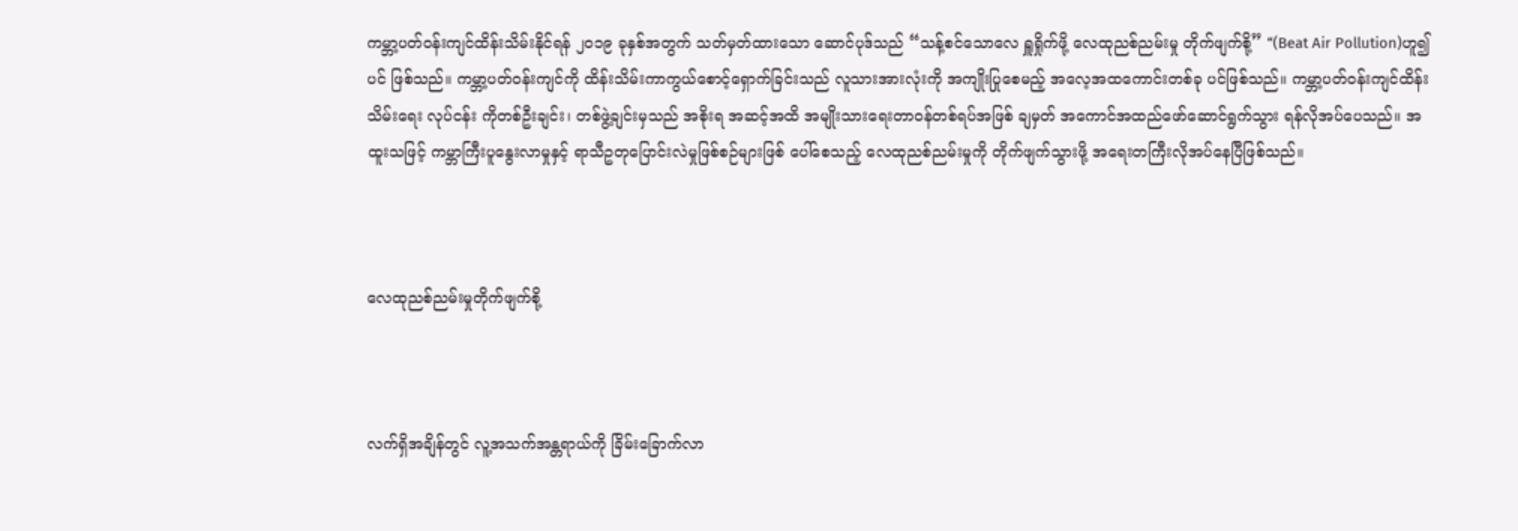ကမ္ဘာ့ပတ်ဝန်းကျင်ထိန်းသိမ်းနိုင်ရန် ၂၀၁၉ ခုနှစ်အတွက် သတ်မှတ်ထားသော ဆောင်ပုဒ်သည် “သန့်စင်သောလေ ရှူရှိုက်ဖို့ လေထုညစ်ညမ်းမှု တိုက်ဖျက်စို့” “(Beat Air Pollution)ဟူ၍ပင် ဖြစ်သည်။ ကမ္ဘာ့ပတ်ဝန်းကျင်ကို ထိန်းသိမ်းကာကွယ်စောင့်ရှောက်ခြင်းသည် လူသားအားလုံးကို အကျိုးပြုစေမည့် အလေ့အထကောင်းတစ်ခု ပင်ဖြစ်သည်။ ကမ္ဘာ့ပတ်ဝန်းကျင်ထိန်းသိမ်းရေး လုပ်ငန်း ကိုတစ်ဦးချင်း၊ တစ်ဖွဲ့ချင်းမှသည် အစိုးရ အဆင့်အထိ အမျိုးသားရေးတာဝန်တစ်ရပ်အဖြစ် ချမှတ် အကောင်အထည်ဖော်ဆောင်ရွက်သွား ရန်လိုအပ်ပေသည်။ အထူးသဖြင့် ကမ္ဘာကြီးပူနွေးလာမှုနှင့် ရာသီဥတုပြောင်းလဲမှုဖြစ်စဉ်များဖြစ် ပေါ်စေသည့် လေထုညစ်ညမ်းမှုကို တိုက်ဖျက်သွားဖို့ အရေးတကြီးလိုအပ်နေပြီဖြစ်သည်။



လေထုညစ်ညမ်းမှုတိုက်ဖျက်စို့



လက်ရှိအချိန်တွင် လူ့အသက်အန္တရာယ်ကို ခြိမ်းခြောက်လာ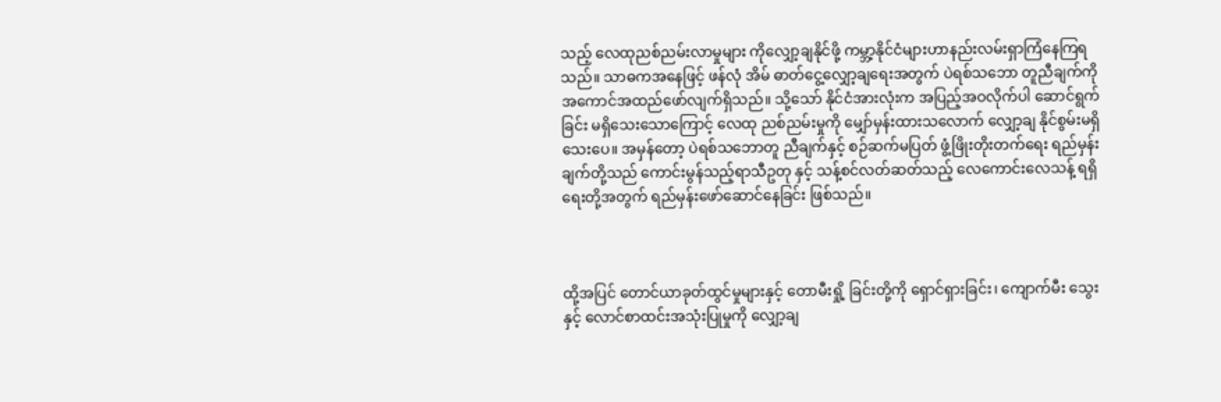သည့် လေထုညစ်ညမ်းလာမှုများ ကိုလျှော့ချနိုင်ဖို့ ကမ္ဘာ့နိုင်ငံများဟာနည်းလမ်းရှာကြံနေကြရသည်။ သာဓကအနေဖြင့် ဖန်လုံ အိမ် ဓာတ်ငွေ့လျှော့ချရေးအတွက် ပဲရစ်သဘော တူညီချက်ကို အကောင်အထည်ဖော်လျက်ရှိသည်။ သို့သော် နိုင်ငံအားလုံးက အပြည့်အဝလိုက်ပါ ဆောင်ရွက်ခြင်း မရှိသေးသောကြောင့် လေထု ညစ်ညမ်းမှုကို မျှော်မှန်းထားသလောက် လျှော့ချ နိုင်စွမ်းမရှိသေးပေ။ အမှန်တော့ ပဲရစ်သဘောတူ ညီချက်နှင့် စဉ်ဆက်မပြတ် ဖွံ့ဖြိုးတိုးတက်ရေး ရည်မှန်းချက်တို့သည် ကောင်းမွန်သည့်ရာသီဥတု နှင့် သန့်စင်လတ်ဆတ်သည့် လေကောင်းလေသန့် ရရှိရေးတို့အတွက် ရည်မှန်းဖော်ဆောင်နေခြင်း ဖြစ်သည်။



ထို့အပြင် တောင်ယာခုတ်ထွင်မှုများနှင့် တောမီးရှို့ ခြင်းတို့ကို ရှောင်ရှားခြင်း၊ ကျောက်မီး သွေးနှင့် လောင်စာထင်းအသုံးပြုမှုကို လျှော့ချ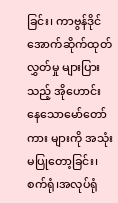ခြင်း၊ ကာဗွန်ဒိုင်အောက်ဆိုက်ထုတ်လွှတ်မှု များပြားသည့် အိုဟောင်းနေသောမော်တော်ကား များကို အသုံးမပြုတော့ခြင်း၊ စက်ရုံ၊အလုပ်ရုံ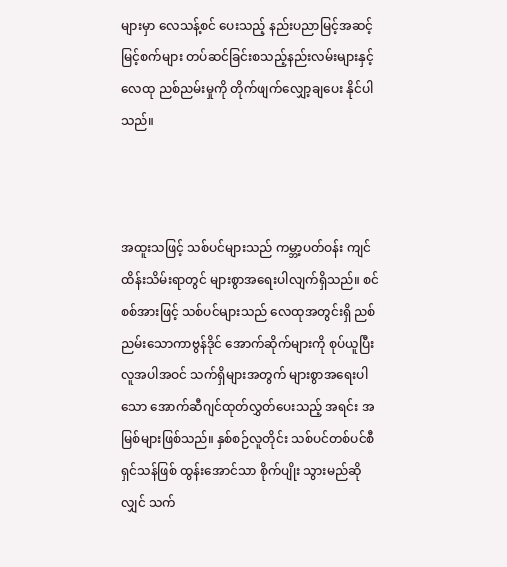များမှာ လေသန့်စင် ပေးသည့် နည်းပညာမြင့်အဆင့် မြင့်စက်များ တပ်ဆင်ခြင်းစသည့်နည်းလမ်းများနှင့် လေထု ညစ်ညမ်းမှုကို တိုက်ဖျက်လျှော့ချပေး နိုင်ပါသည်။



အထူးသဖြင့် သစ်ပင်များသည် ကမ္ဘာ့ပတ်ဝန်း ကျင်ထိန်းသိမ်းရာတွင် များစွာအရေးပါလျက်ရှိသည်။ စင်စစ်အားဖြင့် သစ်ပင်များသည် လေထုအတွင်းရှိ ညစ်ညမ်းသောကာဗွန်ဒိုင် အောက်ဆိုက်များကို စုပ်ယူပြီး လူအပါအဝင် သက်ရှိများအတွက် များစွာအရေးပါသော အောက်ဆီဂျင်ထုတ်လွှတ်ပေးသည့် အရင်း အမြစ်များဖြစ်သည်။ နှစ်စဉ်လူတိုင်း သစ်ပင်တစ်ပင်စီ ရှင်သန်ဖြစ် ထွန်းအောင်သာ စိုက်ပျိုး သွားမည်ဆိုလျှင် သက်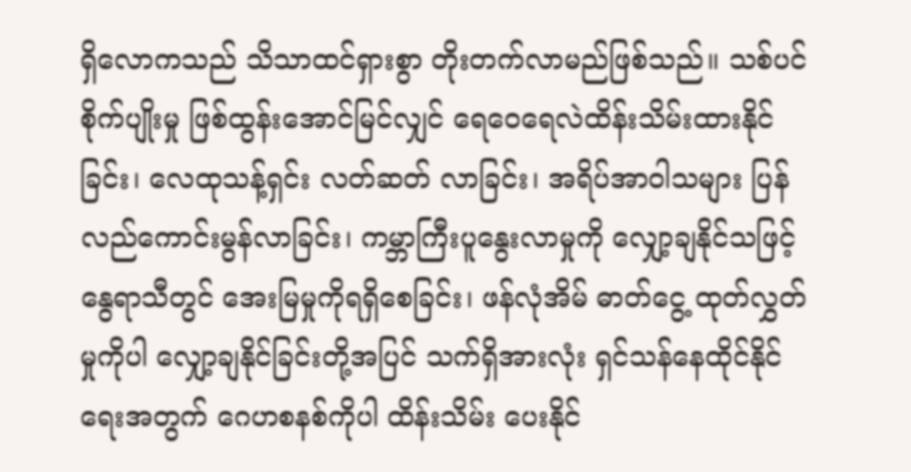ရှိလောကသည် သိသာထင်ရှားစွာ တိုးတက်လာမည်ဖြစ်သည်။ သစ်ပင် စိုက်ပျိုးမှု ဖြစ်ထွန်းအောင်မြင်လျှင် ရေဝေရေလဲထိန်းသိမ်းထားနိုင်ခြင်း၊ လေထုသန့်ရှင်း လတ်ဆတ် လာခြင်း၊ အရိပ်အာဝါသများ ပြန်လည်ကောင်းမွန်လာခြင်း၊ ကမ္ဘာကြီးပူနွေးလာမှုကို လျှော့ချနိုင်သဖြင့် နွေရာသီတွင် အေးမြမှုကိုရရှိစေခြင်း၊ ဖန်လုံအိမ် ဓာတ်ငွေ့ ထုတ်လွှတ်မှုကိုပါ လျှော့ချနိုင်ခြင်းတို့အပြင် သက်ရှိအားလုံး ရှင်သန်နေထိုင်နိုင်ရေးအတွက် ဂေဟစနစ်ကိုပါ ထိန်းသိမ်း ပေးနိုင်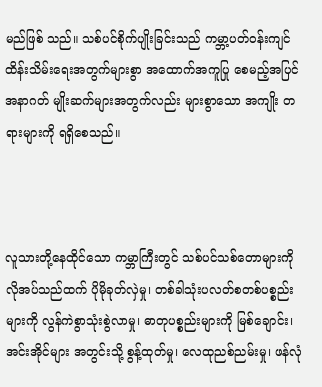မည်ဖြစ် သည်။ သစ်ပင်စိုက်ပျိုးခြင်းသည် ကမ္ဘာ့ပတ်ဝန်းကျင်ထိန်းသိမ်းရေးအတွက်များစွာ အထောက်အကူပြု စေမည့်အပြင် အနာဂတ် မျိုးဆက်များအတွက်လည်း များစွာသော အကျိုး တရားများကို ရရှိစေသည်။



လူသားတို့နေထိုင်သော ကမ္ဘာကြီးတွင် သစ်ပင်သစ်တောများကို လိုအပ်သည်ထက် ပိုမိုခုတ်လှဲမှု၊ တစ်ခါသုံးပလတ်စတစ်ပစ္စည်းများကို လွန်ကဲစွာသုံးစွဲလာမှု၊ ဓာတုပစ္စည်းများကို မြစ်ချောင်း၊ အင်းအိုင်များ အတွင်းသို့ စွန့်ထုတ်မှု၊ လေထုညစ်ညမ်းမှု၊ ဖန်လုံ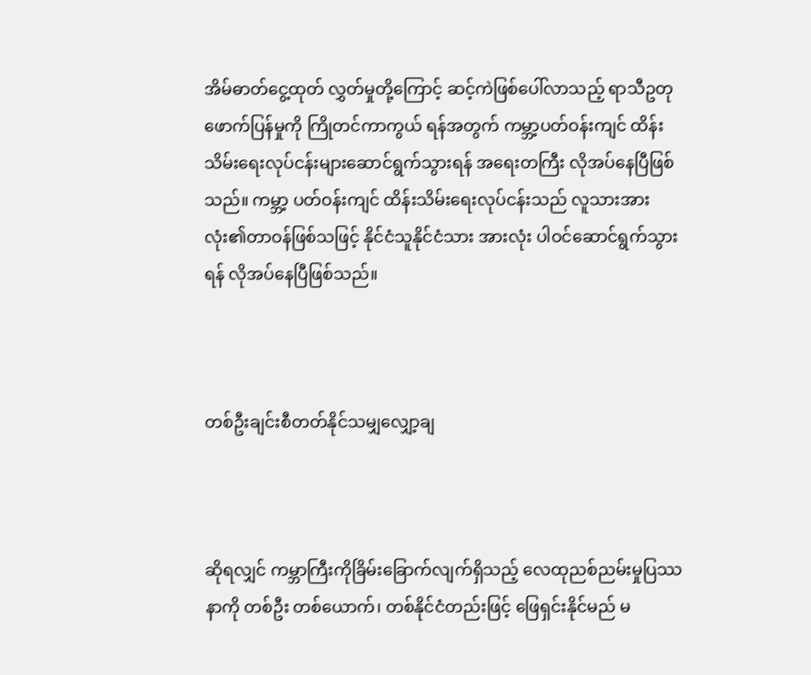အိမ်ဓာတ်ငွေ့ထုတ် လွှတ်မှုတို့ကြောင့် ဆင့်ကဲဖြစ်ပေါ်လာသည့် ရာသီဥတုဖောက်ပြန်မှုကို ကြိုတင်ကာကွယ် ရန်အတွက် ကမ္ဘာ့ပတ်ဝန်းကျင် ထိန်းသိမ်းရေးလုပ်ငန်းများဆောင်ရွက်သွားရန် အရေးတကြီး လိုအပ်နေပြီဖြစ်သည်။ ကမ္ဘာ့ ပတ်ဝန်းကျင် ထိန်းသိမ်းရေးလုပ်ငန်းသည် လူသားအားလုံး၏တာဝန်ဖြစ်သဖြင့် နိုင်ငံသူနိုင်ငံသား အားလုံး ပါဝင်ဆောင်ရွက်သွားရန် လိုအပ်နေပြီဖြစ်သည်။



တစ်ဦးချင်းစီတတ်နိုင်သမျှလျှော့ချ



ဆိုရလျှင် ကမ္ဘာကြီးကိုခြိမ်းခြောက်လျက်ရှိသည့် လေထုညစ်ညမ်းမှုပြဿနာကို တစ်ဦး တစ်ယောက်၊ တစ်နိုင်ငံတည်းဖြင့် ဖြေရှင်းနိုင်မည် မ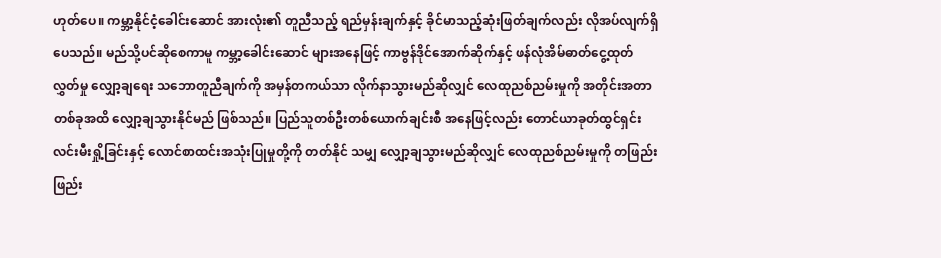ဟုတ်ပေ။ ကမ္ဘာ့နိုင်ငံ့ခေါင်းဆောင် အားလုံး၏ တူညီသည့် ရည်မှန်းချက်နှင့် ခိုင်မာသည့်ဆုံးဖြတ်ချက်လည်း လိုအပ်လျက်ရှိပေသည်။ မည်သို့ပင်ဆိုစေကာမူ ကမ္ဘာ့ခေါင်းဆောင် များအနေဖြင့် ကာဗွန်ဒိုင်အောက်ဆိုက်နှင့် ဖန်လုံအိမ်ဓာတ်ငွေ့ထုတ်လွှတ်မှု လျှော့ချရေး သဘောတူညီချက်ကို အမှန်တကယ်သာ လိုက်နာသွားမည်ဆိုလျှင် လေထုညစ်ညမ်းမှုကို အတိုင်းအတာတစ်ခုအထိ လျှော့ချသွားနိုင်မည် ဖြစ်သည်။ ပြည်သူတစ်ဦးတစ်ယောက်ချင်းစီ အနေဖြင့်လည်း တောင်ယာခုတ်ထွင်ရှင်းလင်းမီးရှို့ခြင်းနှင့် လောင်စာထင်းအသုံးပြုမှုတို့ကို တတ်နိုင် သမျှ လျှော့ချသွားမည်ဆိုလျှင် လေထုညစ်ညမ်းမှုကို တဖြည်းဖြည်း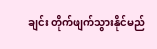ချင်း တိုက်ဖျက်သွားနိုင်မည်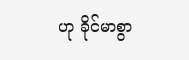ဟု ခိုင်မာစွာ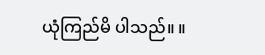ယုံကြည်မိ ပါသည်။ ။